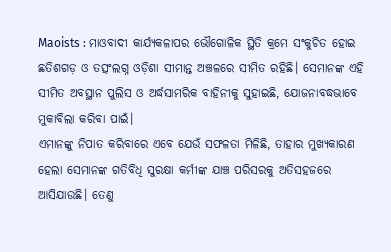Maoists : ମାଓବାଦୀ କାର୍ଯ୍ୟକଳାପର ଭୌଗୋଳିକ ସ୍ଥିତି କ୍ରମେ ସଂକୁଚିତ ହୋଇ ଛତିଶଗଡ଼ ଓ ତତ୍ସଂଲଗ୍ନ ଓଡ଼ିଶା ସୀମାନ୍ତ ଅଞ୍ଚଳରେ ସୀମିତ ରହିଛି। ସେମାନଙ୍କ ଏହି ସୀମିତ ଅବସ୍ଥାନ ପୁଲିସ ଓ ଅର୍ଦ୍ଧସାମରିକ ବାହିନୀକୁ ସୁହାଇଛି, ଯୋଜନାବଦ୍ଧଭାବେ ମୁକାବିଲା କରିବା ପାଇଁ।
ଏମାନଙ୍କୁ ନିପାତ କରିବାରେ ଏବେ ଯେଉଁ ସଫଳତା ମିଳିଛି, ତାହାର ମୁଖ୍ୟକାରଣ ହେଲା ସେମାନଙ୍କ ଗତିବିଧି ସୁରକ୍ଷା କର୍ମୀଙ୍କ ଯାଞ୍ଚ ପରିସରକୁ ଅତିସହଜରେ ଆସିଯାଉଛି। ତେଣୁ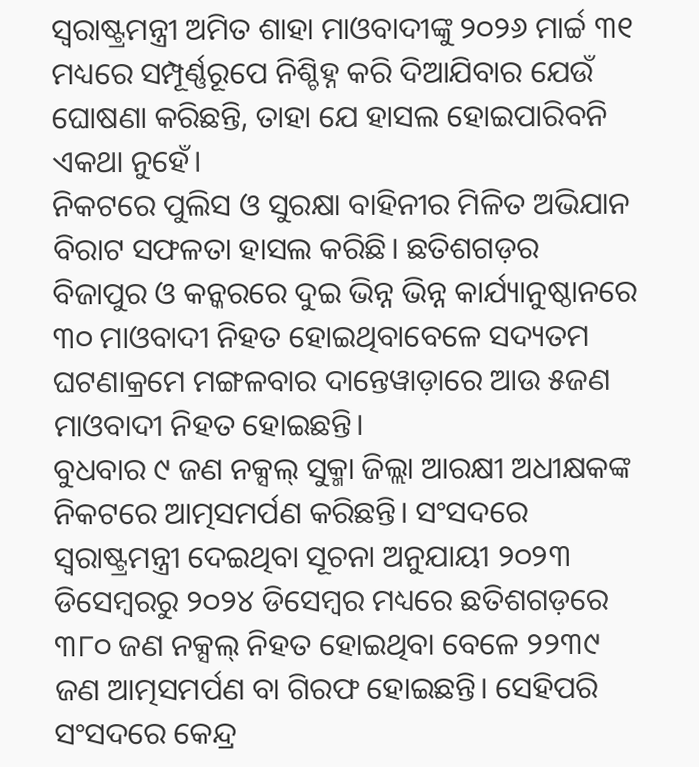ସ୍ୱରାଷ୍ଟ୍ରମନ୍ତ୍ରୀ ଅମିତ ଶାହା ମାଓବାଦୀଙ୍କୁ ୨୦୨୬ ମାର୍ଚ୍ଚ ୩୧ ମଧ୍ୟରେ ସମ୍ପୂର୍ଣ୍ଣରୂପେ ନିଶ୍ଚିହ୍ନ କରି ଦିଆଯିବାର ଯେଉଁ ଘୋଷଣା କରିଛନ୍ତି, ତାହା ଯେ ହାସଲ ହୋଇପାରିବନି ଏକଥା ନୁହେଁ।
ନିକଟରେ ପୁଲିସ ଓ ସୁରକ୍ଷା ବାହିନୀର ମିଳିତ ଅଭିଯାନ ବିରାଟ ସଫଳତା ହାସଲ କରିଛି। ଛତିଶଗଡ଼ର ବିଜାପୁର ଓ କନ୍କରରେ ଦୁଇ ଭିନ୍ନ ଭିନ୍ନ କାର୍ଯ୍ୟାନୁଷ୍ଠାନରେ ୩୦ ମାଓବାଦୀ ନିହତ ହୋଇଥିବାବେଳେ ସଦ୍ୟତମ ଘଟଣାକ୍ରମେ ମଙ୍ଗଳବାର ଦାନ୍ତେୱାଡ଼ାରେ ଆଉ ୫ଜଣ ମାଓବାଦୀ ନିହତ ହୋଇଛନ୍ତି।
ବୁଧବାର ୯ ଜଣ ନକ୍ସଲ୍ ସୁକ୍ମା ଜିଲ୍ଲା ଆରକ୍ଷୀ ଅଧୀକ୍ଷକଙ୍କ ନିକଟରେ ଆତ୍ମସମର୍ପଣ କରିଛନ୍ତି। ସଂସଦରେ ସ୍ୱରାଷ୍ଟ୍ରମନ୍ତ୍ରୀ ଦେଇଥିବା ସୂଚନା ଅନୁଯାୟୀ ୨୦୨୩ ଡିସେମ୍ବରରୁ ୨୦୨୪ ଡିସେମ୍ବର ମଧ୍ୟରେ ଛତିଶଗଡ଼ରେ ୩୮୦ ଜଣ ନକ୍ସଲ୍ ନିହତ ହୋଇଥିବା ବେଳେ ୨୨୩୯ ଜଣ ଆତ୍ମସମର୍ପଣ ବା ଗିରଫ ହୋଇଛନ୍ତି। ସେହିପରି ସଂସଦରେ କେନ୍ଦ୍ର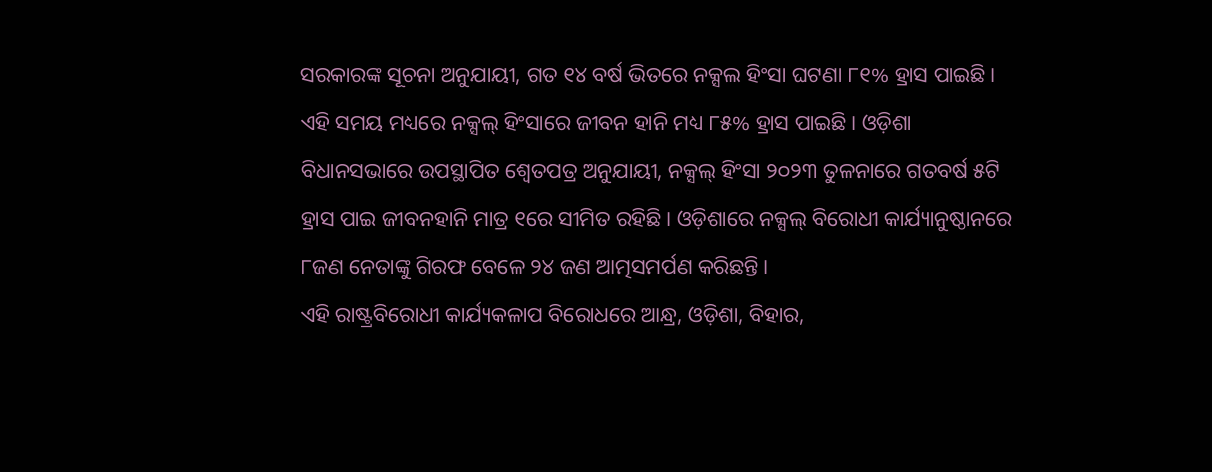ସରକାରଙ୍କ ସୂଚନା ଅନୁଯାୟୀ, ଗତ ୧୪ ବର୍ଷ ଭିତରେ ନକ୍ସଲ ହିଂସା ଘଟଣା ୮୧% ହ୍ରାସ ପାଇଛି।
ଏହି ସମୟ ମଧ୍ୟରେ ନକ୍ସଲ୍ ହିଂସାରେ ଜୀବନ ହାନି ମଧ୍ୟ ୮୫% ହ୍ରାସ ପାଇଛି। ଓଡ଼ିଶା ବିଧାନସଭାରେ ଉପସ୍ଥାପିତ ଶ୍ବେତପତ୍ର ଅନୁଯାୟୀ, ନକ୍ସଲ୍ ହିଂସା ୨୦୨୩ ତୁଳନାରେ ଗତବର୍ଷ ୫ଟି ହ୍ରାସ ପାଇ ଜୀବନହାନି ମାତ୍ର ୧ରେ ସୀମିତ ରହିଛି। ଓଡ଼ିଶାରେ ନକ୍ସଲ୍ ବିରୋଧୀ କାର୍ଯ୍ୟାନୁଷ୍ଠାନରେ ୮ଜଣ ନେତାଙ୍କୁ ଗିରଫ ବେଳେ ୨୪ ଜଣ ଆତ୍ମସମର୍ପଣ କରିଛନ୍ତି।
ଏହି ରାଷ୍ଟ୍ରବିରୋଧୀ କାର୍ଯ୍ୟକଳାପ ବିରୋଧରେ ଆନ୍ଧ୍ର, ଓଡ଼ିଶା, ବିହାର,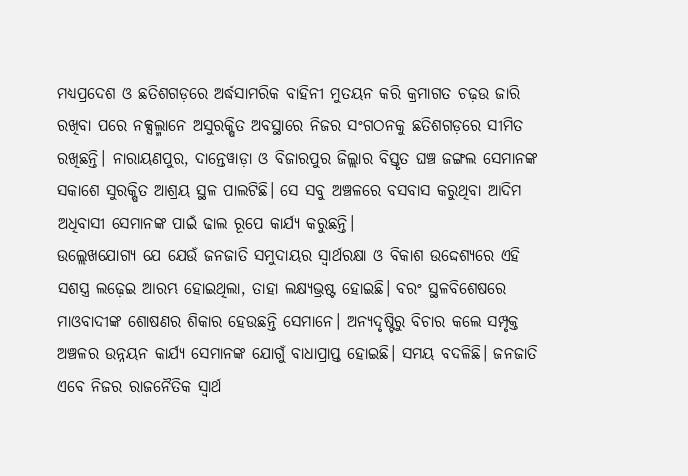ମଧ୍ୟପ୍ରଦେଶ ଓ ଛତିଶଗଡ଼ରେ ଅର୍ଦ୍ଧସାମରିକ ବାହିନୀ ମୁତୟନ କରି କ୍ରମାଗତ ଚଢ଼ଉ ଜାରି ରଖିବା ପରେ ନକ୍ସଲ୍ମାନେ ଅସୁରକ୍ଷିତ ଅବସ୍ଥାରେ ନିଜର ସଂଗଠନକୁ ଛତିଶଗଡ଼ରେ ସୀମିତ ରଖିଛନ୍ତି। ନାରାୟଣପୁର, ଦାନ୍ତେୱାଡ଼ା ଓ ବିଜାରପୁର ଜିଲ୍ଲାର ବିସ୍ତୃତ ଘଞ୍ଚ ଜଙ୍ଗଲ ସେମାନଙ୍କ ସକାଶେ ସୁରକ୍ଷିତ ଆଶ୍ରୟ ସ୍ଥଳ ପାଲଟିଛି। ସେ ସବୁ ଅଞ୍ଚଳରେ ବସବାସ କରୁଥିବା ଆଦିମ ଅଧିବାସୀ ସେମାନଙ୍କ ପାଇଁ ଢାଲ ରୂପେ କାର୍ଯ୍ୟ କରୁଛନ୍ତି।
ଉଲ୍ଲେଖଯୋଗ୍ୟ ଯେ ଯେଉଁ ଜନଜାତି ସମୁଦାୟର ସ୍ୱାର୍ଥରକ୍ଷା ଓ ବିକାଶ ଉଦ୍ଦେଶ୍ୟରେ ଏହି ସଶସ୍ତ୍ର ଲଢ଼େଇ ଆରମ୍ଭ ହୋଇଥିଲା, ତାହା ଲକ୍ଷ୍ୟଭ୍ରଷ୍ଟ ହୋଇଛି। ବରଂ ସ୍ଥଳବିଶେଷରେ ମାଓବାଦୀଙ୍କ ଶୋଷଣର ଶିକାର ହେଉଛନ୍ତି ସେମାନେ। ଅନ୍ୟଦୃଷ୍ଟିରୁ ବିଚାର କଲେ ସମ୍ପୃକ୍ତ ଅଞ୍ଚଳର ଉନ୍ନୟନ କାର୍ଯ୍ୟ ସେମାନଙ୍କ ଯୋଗୁଁ ବାଧାପ୍ରାପ୍ତ ହୋଇଛି। ସମୟ ବଦଳିଛି। ଜନଜାତି ଏବେ ନିଜର ରାଜନୈତିକ ସ୍ୱାର୍ଥ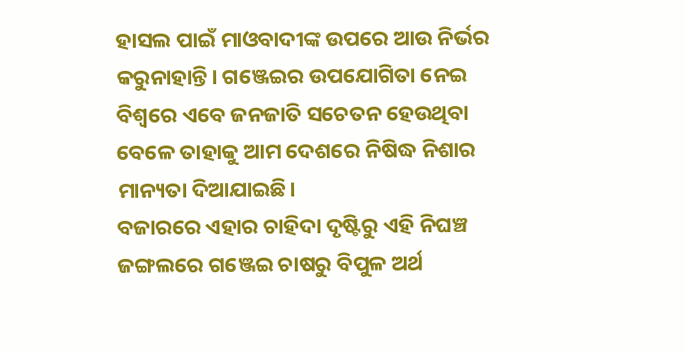ହାସଲ ପାଇଁ ମାଓବାଦୀଙ୍କ ଉପରେ ଆଉ ନିର୍ଭର କରୁନାହାନ୍ତି। ଗଞ୍ଜେଇର ଉପଯୋଗିତା ନେଇ ବିଶ୍ୱରେ ଏବେ ଜନଜାତି ସଚେତନ ହେଉଥିବା ବେଳେ ତାହାକୁ ଆମ ଦେଶରେ ନିଷିଦ୍ଧ ନିଶାର ମାନ୍ୟତା ଦିଆଯାଇଛି।
ବଜାରରେ ଏହାର ଚାହିଦା ଦୃଷ୍ଟିରୁ ଏହି ନିଘଞ୍ଚ ଜଙ୍ଗଲରେ ଗଞ୍ଜେଇ ଚାଷରୁ ବିପୁଳ ଅର୍ଥ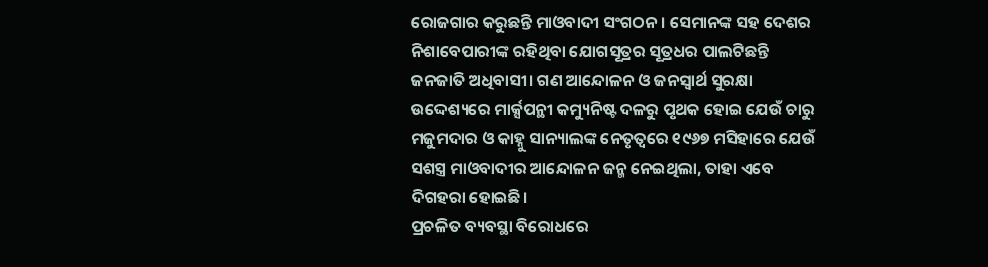ରୋଜଗାର କରୁଛନ୍ତି ମାଓବାଦୀ ସଂଗଠନ। ସେମାନଙ୍କ ସହ ଦେଶର ନିଶାବେପାରୀଙ୍କ ରହିଥିବା ଯୋଗସୂତ୍ରର ସୂତ୍ରଧର ପାଲଟିଛନ୍ତି ଜନଜାତି ଅଧିବାସୀ। ଗଣ ଆନ୍ଦୋଳନ ଓ ଜନସ୍ୱାର୍ଥ ସୁରକ୍ଷା ଉଦ୍ଦେଶ୍ୟରେ ମାର୍କ୍ସପନ୍ଥୀ କମ୍ୟୁନିଷ୍ଟ ଦଳରୁ ପୃଥକ ହୋଇ ଯେଉଁ ଚାରୁ ମଜୁମଦାର ଓ କାହ୍ନୁ ସାନ୍ୟାଲଙ୍କ ନେତୃତ୍ୱରେ ୧୯୬୭ ମସିହାରେ ଯେଉଁ ସଶସ୍ତ୍ର ମାଓବାଦୀର ଆନ୍ଦୋଳନ ଜନ୍ମ ନେଇଥିଲା, ତାହା ଏବେ ଦିଗହରା ହୋଇଛି।
ପ୍ରଚଳିତ ବ୍ୟବସ୍ଥା ବିରୋଧରେ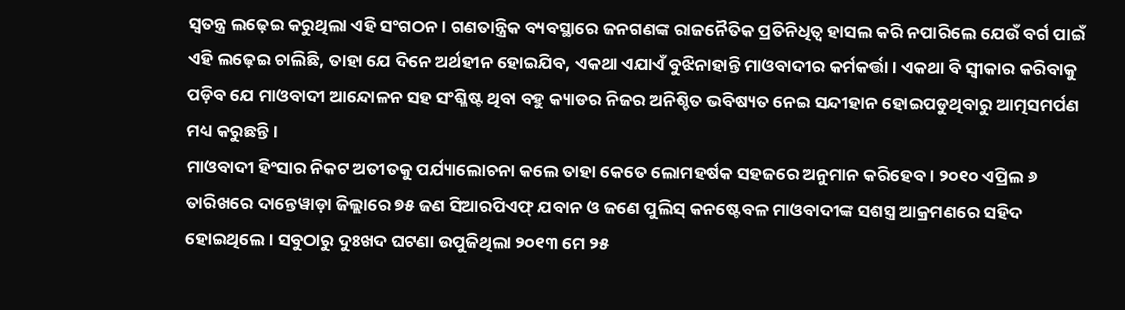ସ୍ୱତନ୍ତ୍ର ଲଢ଼େଇ କରୁଥିଲା ଏହି ସଂଗଠନ। ଗଣତାନ୍ତ୍ରିକ ବ୍ୟବସ୍ଥାରେ ଜନଗଣଙ୍କ ରାଜନୈତିକ ପ୍ରତିନିଧିତ୍ୱ ହାସଲ କରି ନପାରିଲେ ଯେଉଁ ବର୍ଗ ପାଇଁ ଏହି ଲଢ଼େଇ ଚାଲିଛି, ତାହା ଯେ ଦିନେ ଅର୍ଥହୀନ ହୋଇଯିବ, ଏକଥା ଏଯାଏଁ ବୁଝିନାହାନ୍ତି ମାଓବାଦୀର କର୍ମକର୍ତ୍ତା। ଏକଥା ବି ସ୍ୱୀକାର କରିବାକୁ ପଡ଼ିବ ଯେ ମାଓବାଦୀ ଆନ୍ଦୋଳନ ସହ ସଂଶ୍ଳିଷ୍ଟ ଥିବା ବହୁ କ୍ୟାଡର ନିଜର ଅନିଶ୍ଚିତ ଭବିଷ୍ୟତ ନେଇ ସନ୍ଦୀହାନ ହୋଇପଡୁଥିବାରୁ ଆତ୍ମସମର୍ପଣ ମଧ୍ୟ କରୁଛନ୍ତି।
ମାଓବାଦୀ ହିଂସାର ନିକଟ ଅତୀତକୁ ପର୍ଯ୍ୟାଲୋଚନା କଲେ ତାହା କେତେ ଲୋମହର୍ଷକ ସହଜରେ ଅନୁମାନ କରିହେବ। ୨୦୧୦ ଏପ୍ରିଲ ୬ ତାରିଖରେ ଦାନ୍ତେୱାଡ଼ା ଜିଲ୍ଲାରେ ୭୫ ଜଣ ସିଆରପିଏଫ୍ ଯବାନ ଓ ଜଣେ ପୁଲିସ୍ କନଷ୍ଟେବଳ ମାଓବାଦୀଙ୍କ ସଶସ୍ତ୍ର ଆକ୍ରମଣରେ ସହିଦ ହୋଇଥିଲେ। ସବୁଠାରୁ ଦୁଃଖଦ ଘଟଣା ଉପୁଜିଥିଲା ୨୦୧୩ ମେ ୨୫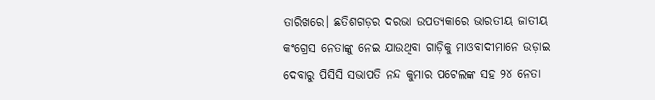ତାରିଖରେ। ଛତିଶଗଡ଼ର ଦରଭା ଉପତ୍ୟକାରେ ଭାରତୀୟ ଜାତୀୟ କଂଗ୍ରେସ ନେତାଙ୍କୁ ନେଇ ଯାଉଥିବା ଗାଡ଼ିକୁ ମାଓବାଦୀମାନେ ଉଡ଼ାଇ ଦେବାରୁ ପିସିସି ସଭାପତି ନନ୍ଦ କୁମାର ପଟେଲଙ୍କ ସହ ୨୪ ନେତା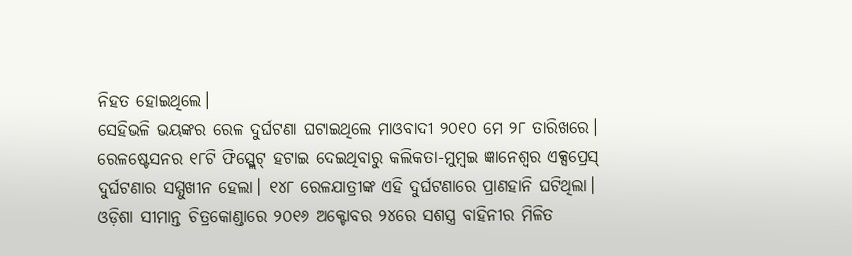ନିହତ ହୋଇଥିଲେ।
ସେହିଭଳି ଭୟଙ୍କର ରେଳ ଦୁର୍ଘଟଣା ଘଟାଇଥିଲେ ମାଓବାଦୀ ୨୦୧୦ ମେ ୨୮ ତାରିଖରେ। ରେଳଷ୍ଟେସନର ୧୮ଟି ଫିସ୍ପ୍ଲେଟ୍ ହଟାଇ ଦେଇଥିବାରୁ କଲିକତା-ମୁମ୍ବଇ ଜ୍ଞାନେଶ୍ୱର ଏକ୍ସପ୍ରେସ୍ ଦୁର୍ଘଟଣାର ସମ୍ମୁଖୀନ ହେଲା। ୧୪୮ ରେଳଯାତ୍ରୀଙ୍କ ଏହି ଦୁର୍ଘଟଣାରେ ପ୍ରାଣହାନି ଘଟିଥିଲା।
ଓଡ଼ିଶା ସୀମାନ୍ତ ଚିତ୍ରକୋଣ୍ଡାରେ ୨୦୧୬ ଅକ୍ଟୋବର ୨୪ରେ ସଶସ୍ତ୍ର ବାହିନୀର ମିଳିତ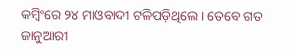କମ୍ବିଂରେ ୨୪ ମାଓବାଦୀ ଟଳିପଡ଼ିଥିଲେ। ତେବେ ଗତ ଜାନୁଆରୀ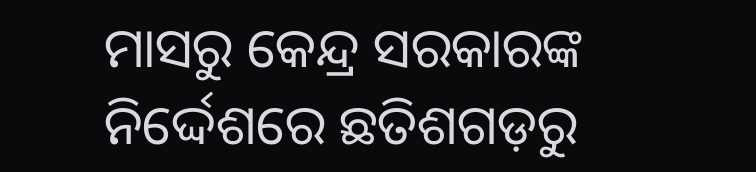ମାସରୁ କେନ୍ଦ୍ର ସରକାରଙ୍କ ନିର୍ଦ୍ଦେଶରେ ଛତିଶଗଡ଼ରୁ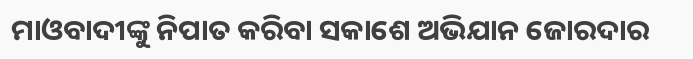ମାଓବାଦୀଙ୍କୁ ନିପାତ କରିବା ସକାଶେ ଅଭିଯାନ ଜୋରଦାର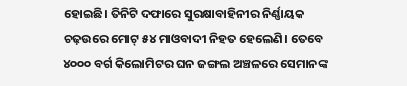ହୋଇଛି। ତିନିଟି ଦଫାରେ ସୁରକ୍ଷାବାହିନୀର ନିର୍ଣ୍ଣାୟକ ଚଢ଼ଉରେ ମୋଟ୍ ୫୪ ମାଓବାଦୀ ନିହତ ହେଲେଣି। ତେବେ ୪୦୦୦ ବର୍ଗ କିଲୋମିଟର ଘନ ଜଙ୍ଗଲ ଅଞ୍ଚଳରେ ସେମାନଙ୍କ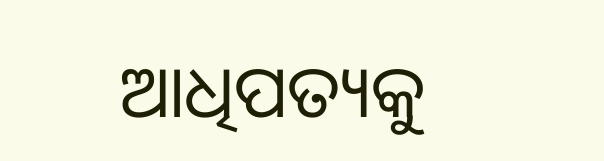ଆଧିପତ୍ୟକୁ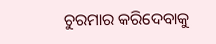ଚୁରମାର କରିଦେବାକୁ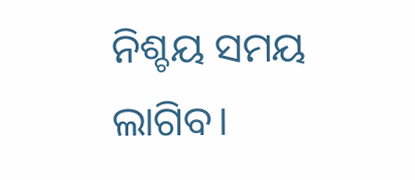ନିଶ୍ଚୟ ସମୟ ଲାଗିବ।